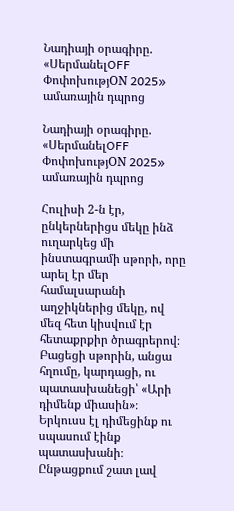Նադիայի օրագիրը. «ՍերմանելOFF ՓոփոխությON 2025» ամառային դպրոց

Նադիայի օրագիրը. «ՍերմանելOFF ՓոփոխությON 2025» ամառային դպրոց

Հուլիսի 2-ն էր, ընկերներիցս մեկը ինձ ուղարկեց մի ինստագրամի սթորի, որը արել էր մեր համալսարանի աղջիկներից մեկը, ով մեզ հետ կիսվում էր հետաքրքիր ծրագրերով։ Բացեցի սթորին, անցա հղումը, կարդացի, ու պատասխանեցի՝ «Արի դիմենք միասին»։ Երկուսս էլ դիմեցինք ու սպասում էինք պատասխանի։ Ընթացքում շատ լավ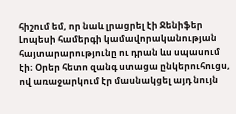հիշում եմ, որ նաև լրացրել էի Ջենիֆեր Լոպեսի համերգի կամավորականության հայտարարությունը ու դրան ևս սպասում էի։ Օրեր հետո զանգ ստացա ընկերուհուցս, ով առաջարկում էր մասնակցել այդ նույն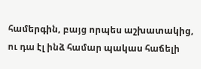համերգին, բայց որպես աշխատակից, ու դա էլ ինձ համար պակաս հաճելի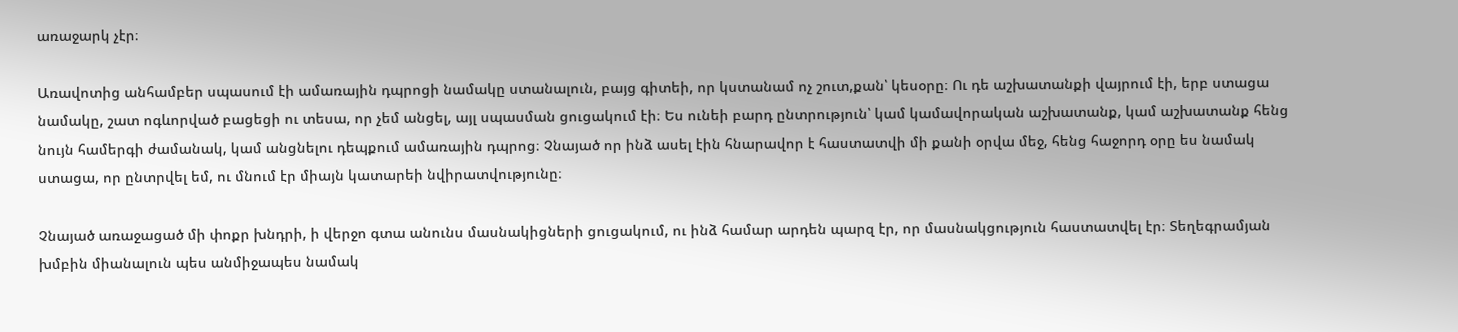առաջարկ չէր։

Առավոտից անհամբեր սպասում էի ամառային դպրոցի նամակը ստանալուն, բայց գիտեի, որ կստանամ ոչ շուտ,քան՝ կեսօրը։ Ու դե աշխատանքի վայրում էի, երբ ստացա նամակը, շատ ոգևորված բացեցի ու տեսա, որ չեմ անցել, այլ սպասման ցուցակում էի։ Ես ունեի բարդ ընտրություն՝ կամ կամավորական աշխատանք, կամ աշխատանք հենց նույն համերգի ժամանակ, կամ անցնելու դեպքում ամառային դպրոց։ Չնայած որ ինձ ասել էին հնարավոր է հաստատվի մի քանի օրվա մեջ, հենց հաջորդ օրը ես նամակ ստացա, որ ընտրվել եմ, ու մնում էր միայն կատարեի նվիրատվությունը։

Չնայած առաջացած մի փոքր խնդրի, ի վերջո գտա անունս մասնակիցների ցուցակում, ու ինձ համար արդեն պարզ էր, որ մասնակցություն հաստատվել էր։ Տեղեգրամյան խմբին միանալուն պես անմիջապես նամակ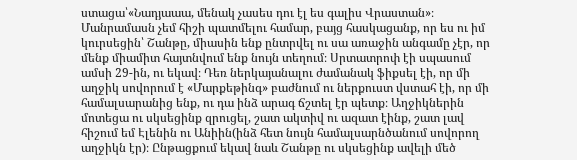ստացա՝«Նադյաաա, մենակ չասես դու էլ ես գալիս Վրաստան»։ Մանրամասն չեմ հիշի պատմելու համար, բայց հասկացանք, որ ես ու իմ կուրսեցին՝ Շանթը, միասին ենք ընտրվել ու սա առաջին անգամը չէր, որ մենք միամիտ հայտնվում ենք նույն տեղում։ Սրտատրոփ էի սպասում ամսի 29-ին, ու եկավ։ Դեռ ներկայանալու ժամանակ ֆիքսել էի, որ մի աղջիկ սովորում է «Մարքեթինգ» բաժնում ու ներքուստ վստահ էի, որ մի համալսարանից ենք, ու դա ինձ արագ ճշտել էր պետք։ Աղջիկներին մոտեցա ու սկսեցինք զրուցել, շատ ակտիվ ու ազատ էինք, շատ լավ հիշում եմ Էլենին ու Անիին(ինձ հետ նույն համալսարնծանում սովորող աղջիկն էր)։ Ընթացքում եկավ նաև Շանթը ու սկսեցինք ավելի մեծ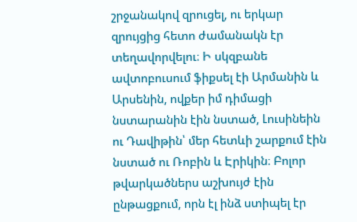շրջանակով զրուցել, ու երկար զրույցից հետո ժամանակն էր տեղավորվելու։ Ի սկզբանե ավտոբուսում ֆիքսել էի Արմանին և Արսենին, ովքեր իմ դիմացի նստարանին էին նստած, Լուսինեին ու Դավիթին՝ մեր հետևի շարքում էին նստած ու Ռոբին և Էրիկին։ Բոլոր թվարկածներս աշխույժ էին ընթացքում, որն էլ ինձ ստիպել էր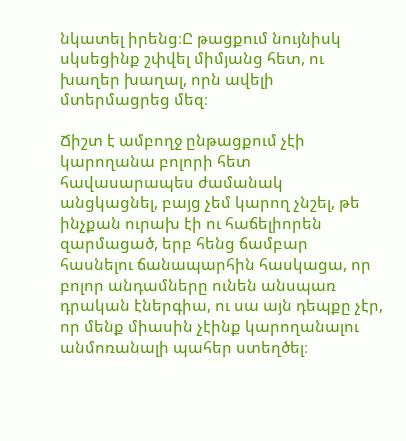նկատել իրենց։Ը թացքում նույնիսկ սկսեցինք շփվել միմյանց հետ, ու խաղեր խաղալ, որն ավելի մտերմացրեց մեզ։

Ճիշտ է ամբողջ ընթացքում չէի կարողանա բոլորի հետ հավասարապես ժամանակ անցկացնել, բայց չեմ կարող չնշել, թե ինչքան ուրախ էի ու հաճելիորեն զարմացած, երբ հենց ճամբար հասնելու ճանապարհին հասկացա, որ բոլոր անդամները ունեն անսպառ դրական էներգիա, ու սա այն դեպքը չէր, որ մենք միասին չէինք կարողանալու անմոռանալի պահեր ստեղծել։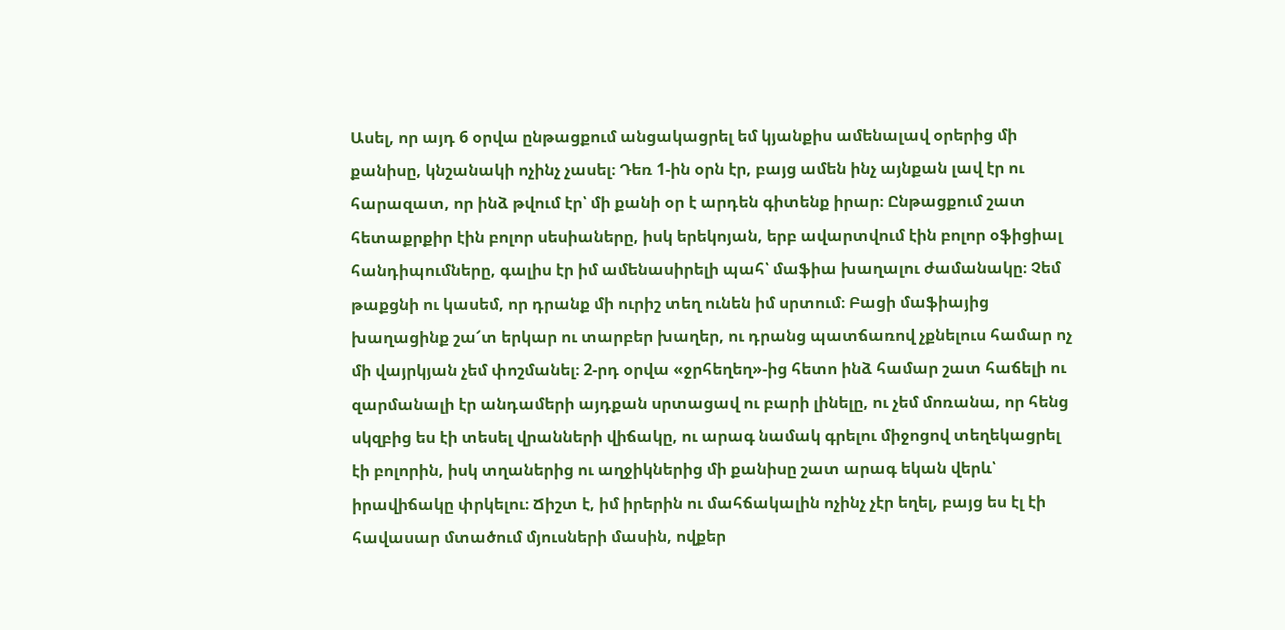Ասել, որ այդ 6 օրվա ընթացքում անցակացրել եմ կյանքիս ամենալավ օրերից մի քանիսը, կնշանակի ոչինչ չասել։ Դեռ 1-ին օրն էր, բայց ամեն ինչ այնքան լավ էր ու հարազատ, որ ինձ թվում էր՝ մի քանի օր է արդեն գիտենք իրար։ Ընթացքում շատ հետաքրքիր էին բոլոր սեսիաները, իսկ երեկոյան, երբ ավարտվում էին բոլոր օֆիցիալ հանդիպումները, գալիս էր իմ ամենասիրելի պահ՝ մաֆիա խաղալու ժամանակը։ Չեմ թաքցնի ու կասեմ, որ դրանք մի ուրիշ տեղ ունեն իմ սրտում։ Բացի մաֆիայից խաղացինք շա՜տ երկար ու տարբեր խաղեր, ու դրանց պատճառով չքնելուս համար ոչ մի վայրկյան չեմ փոշմանել։ 2-րդ օրվա «ջրհեղեղ»-ից հետո ինձ համար շատ հաճելի ու զարմանալի էր անդամերի այդքան սրտացավ ու բարի լինելը, ու չեմ մոռանա, որ հենց սկզբից ես էի տեսել վրանների վիճակը, ու արագ նամակ գրելու միջոցով տեղեկացրել էի բոլորին, իսկ տղաներից ու աղջիկներից մի քանիսը շատ արագ եկան վերև՝ իրավիճակը փրկելու։ Ճիշտ է, իմ իրերին ու մահճակալին ոչինչ չէր եղել, բայց ես էլ էի հավասար մտածում մյուսների մասին, ովքեր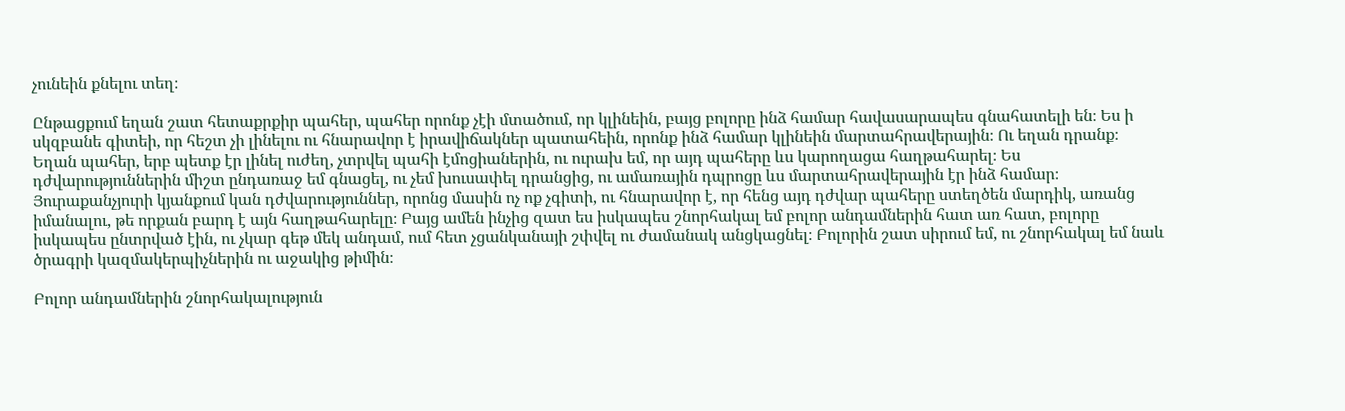չունեին քնելու տեղ։

Ընթացքում եղան շատ հետաքրքիր պահեր, պահեր որոնք չէի մտածում, որ կլինեին, բայց բոլորը ինձ համար հավասարապես գնահատելի են։ Ես ի սկզբանե գիտեի, որ հեշտ չի լինելու ու հնարավոր է իրավիճակներ պատահեին, որոնք ինձ համար կլինեին մարտահրավերային։ Ու եղան դրանք։ Եղան պահեր, երբ պետք էր լինել ուժեղ, չտրվել պահի էմոցիաներին, ու ուրախ եմ, որ այդ պահերը ևս կարողացա հաղթահարել։ Ես դժվարություններին միշտ ընդառաջ եմ գնացել, ու չեմ խուսափել դրանցից, ու ամառային դպրոցը ևս մարտահրավերային էր ինձ համար։ Յուրաքանչյուրի կյանքում կան դժվարություններ, որոնց մասին ոչ ոք չգիտի, ու հնարավոր է, որ հենց այդ դժվար պահերը ստեղծեն մարդիկ, առանց իմանալու, թե որքան բարդ է այն հաղթահարելը։ Բայց ամեն ինչից զատ ես իսկապես շնորհակալ եմ բոլոր անդամներին հատ առ հատ, բոլորը իսկապես ընտրված էին, ու չկար գեթ մեկ անդամ, ում հետ չցանկանայի շփվել ու ժամանակ անցկացնել։ Բոլորին շատ սիրում եմ, ու շնորհակալ եմ նաև ծրագրի կազմակերպիչներին ու աջակից թիմին։

Բոլոր անդամներին շնորհակալություն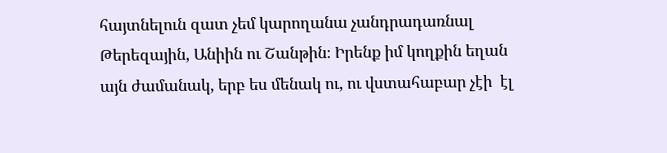հայտնելուն զատ չեմ կարողանա չանդրադառնալ Թերեզային, Անիին ու Շանթին։ Իրենք իմ կողքին եղան այն ժամանակ, երբ ես մենակ ու, ու վստահաբար չէի  էլ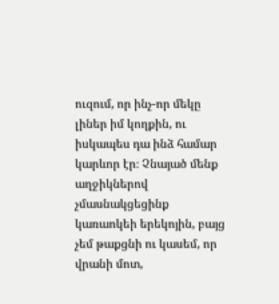ուզում, որ ինչ-որ մեկը լիներ իմ կողքին, ու իսկապես դա ինձ համար կարևոր էր։ Չնայած մենք աղջիկներով չմասնակցեցինք կառաոկեի երեկոյին, բայց չեմ թաքցնի ու կասեմ, որ վրանի մոտ,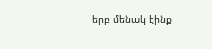երբ մենակ էինք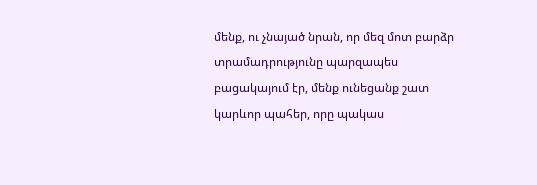մենք, ու չնայած նրան, որ մեզ մոտ բարձր տրամադրությունը պարզապես բացակայում էր, մենք ունեցանք շատ կարևոր պահեր, որը պակաս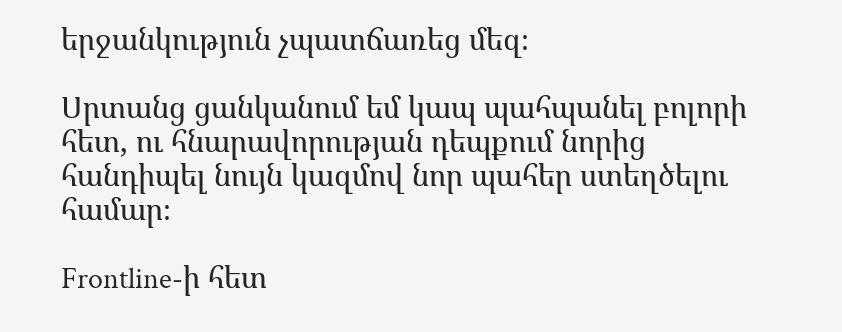երջանկություն չպատճառեց մեզ։

Սրտանց ցանկանում եմ կապ պահպանել բոլորի հետ, ու հնարավորության դեպքում նորից հանդիպել նույն կազմով նոր պահեր ստեղծելու համար։

Frontline-ի հետ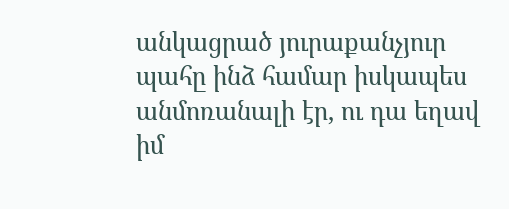անկացրած յուրաքանչյուր պահը ինձ համար իսկապես անմոռանալի էր, ու դա եղավ իմ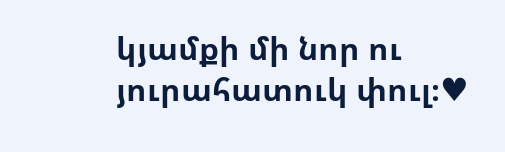կյամքի մի նոր ու յուրահատուկ փուլ։♥